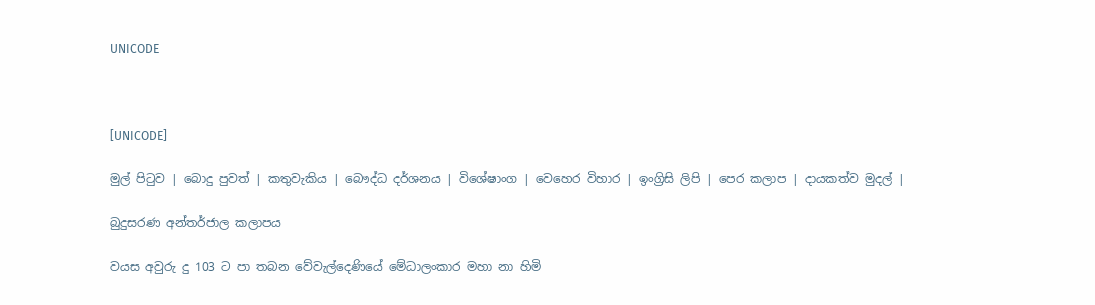UNICODE



[UNICODE]

මුල් පිටුව | බොදු පුවත් | කතුවැකිය | බෞද්ධ දර්ශනය | විශේෂාංග | වෙහෙර විහාර | ඉංග්‍රිසි ලිපි | පෙර කලාප | දායකත්ව මුදල් |

බුදුසරණ අන්තර්ජාල කලාපය

වයස අවුරු දු 103 ට පා තබන වේවැල්දෙණියේ මේධාලංකාර මහා නා හිමි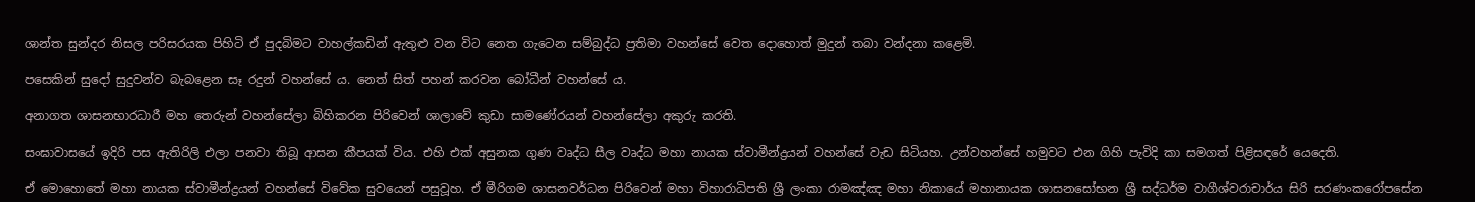ශාන්ත සුන්දර නිසල පරිසරයක පිහිටි ඒ පුදබිමට වාහල්කඩින් ඇතුළු වන විට නෙත ගැටෙන සම්බුද්ධ ප්‍රතිමා වහන්සේ වෙත දොහොත් මුදුන් තබා වන්දනා කළෙමි.

පසෙකින් සුදෝ සුදුවන්ව බැබළෙන සෑ රදුන් වහන්සේ ය. නෙත් සිත් පහන් කරවන බෝධීන් වහන්සේ ය.

අනාගත ශාසනභාරධාරී මහ තෙරුන් වහන්සේලා බිහිකරන පිරිවෙන් ශාලාවේ කුඩා සාමණේරයන් වහන්සේලා අකුරු කරති.

සංඝාවාසයේ ඉදිරි පස ඇතිරිලි එලා පනවා තිබූ ආසන කීපයක් විය. එහි එක් අසුනක ගුණ වෘද්ධ සීල වෘද්ධ මහා නායක ස්වාමීන්ද්‍රයන් වහන්සේ වැඩ සිටියහ. උන්වහන්සේ හමුවට එන ගිහි පැවිදි කා සමගත් පිළිසඳරේ යෙදෙති.

ඒ මොහොතේ මහා නායක ස්වාමීන්ද්‍රයන් වහන්සේ විවේක සුවයෙන් පසුවූහ. ඒ මීරිගම ශාසනවර්ධන පිරිවෙන් මහා විහාරාධිපති ශ්‍රී ලංකා රාමඤ්ඤ මහා නිකායේ මහානායක ශාසනසෝභන ශ්‍රී සද්ධර්ම වාගීශ්වරාචාර්ය සිරි සරණංකරෝපසේන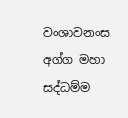වංශාවනංස අග්ග මහා සද්ධම්ම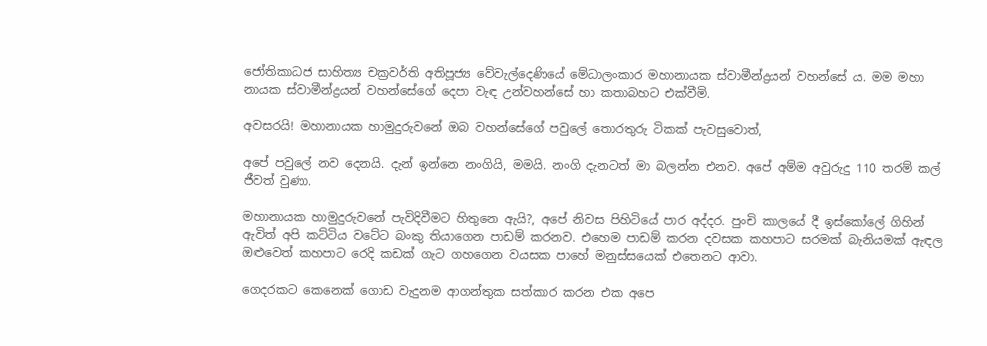ජෝතිකාධජ සාහිත්‍ය චක්‍රවර්ති අතිපූජ්‍ය වේවැල්දෙණියේ මේධාලංකාර මහානායක ස්වාමීන්ද්‍රයන් වහන්සේ ය. මම මහා නායක ස්වාමීන්ද්‍රයන් වහන්සේගේ දෙපා වැඳ උන්වහන්සේ හා කතාබහට එක්වීමි.

අවසරයි! මහානායක හාමුදුරුවනේ ඔබ වහන්සේගේ පවුලේ තොරතුරු ටිකක් පැවසුවොත්,

අපේ පවුලේ නව දෙනයි. දැන් ඉන්නෙ නංගියි, මමයි. නංගි දැනටත් මා බලන්න එනව. අපේ අම්ම අවුරුදු 110 තරම් කල් ජීවත් වුණා.

මහානායක හාමුදුරුවනේ පැවිදිවීමට හිතුනෙ ඇයි?, අපේ නිවස පිහිටියේ පාර අද්දර. පුංචි කාලයේ දී ඉස්කෝලේ ගිහින් ඇවිත් අපි කට්ටිය වටේට බංකු තියාගෙන පාඩම් කරනව. එහෙම පාඩම් කරන දවසක කහපාට සරමක් බැනියමක් ඇඳල ඔළුවෙත් කහපාට රෙදි කඩක් ගැට ගහගෙන වයසක පාහේ මනුස්සයෙක් එතෙනට ආවා.

ගෙදරකට කෙනෙක් ගොඩ වැදුනම ආගන්තුක සත්කාර කරන එක අපෙ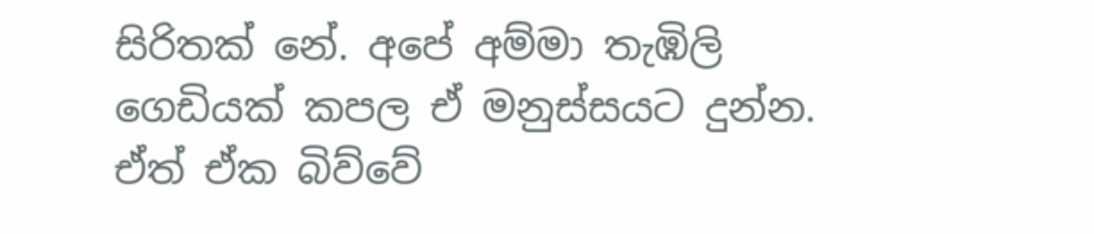සිරිතක් නේ. අපේ අම්මා තැඹිලි ගෙඩියක් කපල ඒ මනුස්සයට දුන්න. ඒත් ඒක බිව්වේ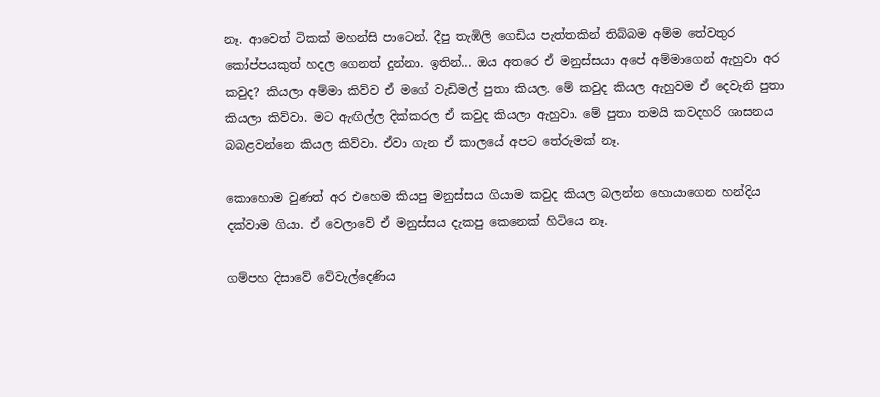නෑ. ආවෙත් ටිකක් මහන්සි පාටෙන්. දීපු තැඹිලි ගෙඩිය පැත්තකින් තිබ්බම අම්ම තේවතුර කෝප්පයකුත් හදල ගෙනත් දුන්නා. ඉතින්... ඔය අතරෙ ඒ මනුස්සයා අපේ අම්මාගෙන් ඇහුවා අර කවුද? කියලා අම්මා කිව්ව ඒ මගේ වැඩිමල් පුතා කියල. මේ කවුද කියල ඇහුවම ඒ දෙවැනි පුතා කියලා කිව්වා. මට ඇඟිල්ල දික්කරල ඒ කවුද කියලා ඇහුවා. මේ පුතා තමයි කවදහරි ශාසනය බබළවන්නෙ කියල කිව්වා. ඒවා ගැන ඒ කාලයේ අපට තේරුමක් නෑ.

කොහොම වුණත් අර එහෙම කියපු මනුස්සය ගියාම කවුද කියල බලන්න හොයාගෙන හන්දිය දක්වාම ගියා. ඒ වෙලාවේ ඒ මනුස්සය දැකපු කෙනෙක් හිටියෙ නෑ.

ගම්පහ දිසාවේ වේවැල්දෙණිය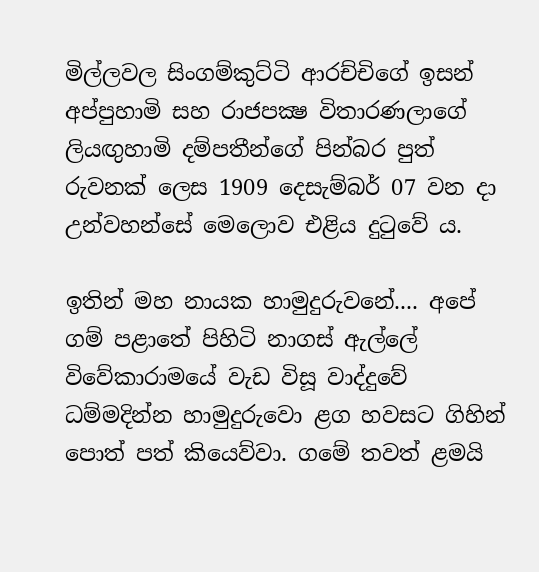මිල්ලවල සිංගම්කුට්ටි ආරච්චිගේ ඉසන් අප්පුහාමි සහ රාජපක්‍ෂ විතාරණලාගේ ලියඟුහාමි දම්පතීන්ගේ පින්බර පුත් රුවනක් ලෙස 1909 දෙසැම්බර් 07 වන දා උන්වහන්සේ මෙලොව එළිය දුටුවේ ය.

ඉතින් මහ නායක හාමුදුරුවනේ.... අපේ ගම් පළාතේ පිහිටි නාගස් ඇල්ලේ විවේකාරාමයේ වැඩ විසූ වාද්දුවේ ධම්මදින්න හාමුදුරුවො ළග හවසට ගිහින් පොත් පත් කියෙව්වා. ගමේ තවත් ළමයි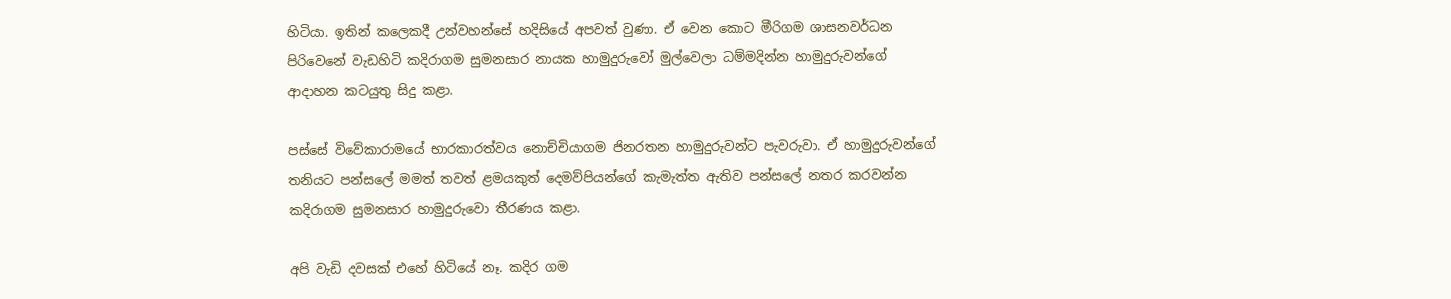හිටියා. ඉතින් කලෙකදී උන්වහන්සේ හදිසියේ අපවත් වුණා. ඒ වෙන කොට මීරිගම ශාසනවර්ධන පිරිවෙනේ වැඩහිටි කදිරාගම සුමනසාර නායක හාමුදුරුවෝ මුල්වෙලා ධම්මදින්න හාමුදුරුවන්ගේ ආදාහන කටයුතු සිදු කළා.

පස්සේ විවේකාරාමයේ භාරකාරත්වය නොච්චියාගම ජිනරතන හාමුදුරුවන්ට පැවරුවා. ඒ හාමුදුරුවන්ගේ තනියට පන්සලේ මමත් තවත් ළමයකුත් දෙමව්පියන්ගේ කැමැත්ත ඇතිව පන්සලේ නතර කරවන්න කදිරාගම සුමනසාර හාමුදුරුවො තීරණය කළා.

අපි වැඩි දවසක් එහේ හිටියේ නෑ. කදිර ගම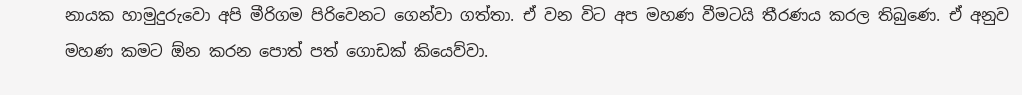නායක හාමුදුරුවො අපි මීරිගම පිරිවෙනට ගෙන්වා ගත්තා. ඒ වන විට අප මහණ වීමටයි තීරණය කරල තිබුණෙ. ඒ අනුව මහණ කමට ඕන කරන පොත් පත් ගොඩක් කියෙව්වා.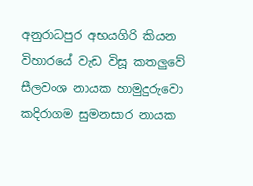අනුරාධපුර අභයගිරි කියන විහාරයේ වැඩ විසූ කතලුවේ සීලවංශ නායක හාමුදුරුවො කදිරාගම සුමනසාර නායක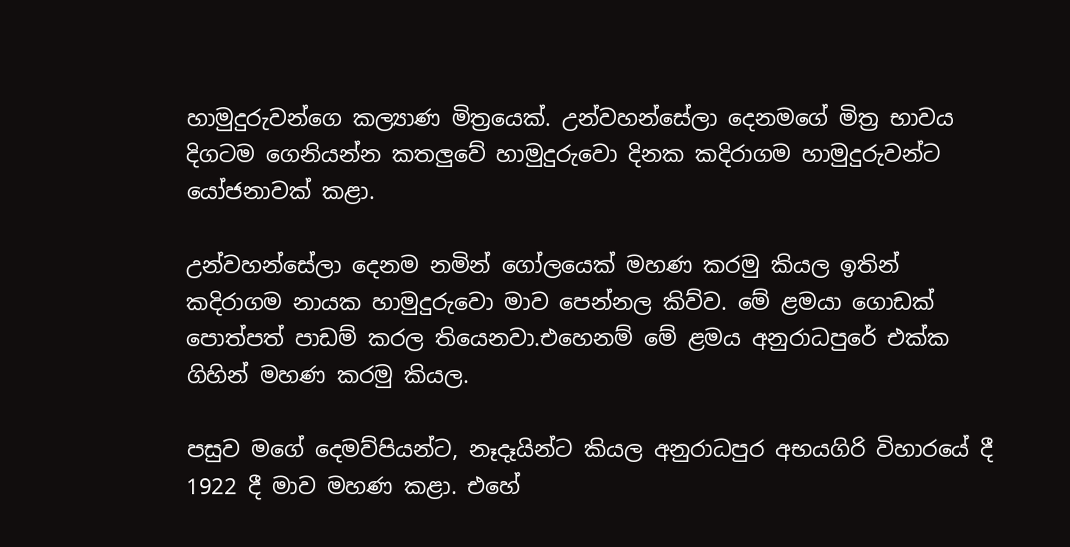හාමුදුරුවන්ගෙ කල්‍යාණ මිත්‍රයෙක්. උන්වහන්සේලා දෙනමගේ මිත්‍ර භාවය දිගටම ගෙනියන්න කතලුවේ හාමුදුරුවො දිනක කදිරාගම හාමුදුරුවන්ට යෝජනාවක් කළා.

උන්වහන්සේලා දෙනම නමින් ගෝලයෙක් මහණ කරමු කියල ඉතින් කදිරාගම නායක හාමුදුරුවො මාව පෙන්නල කිව්ව. මේ ළමයා ගොඩක් පොත්පත් පාඩම් කරල තියෙනවා.එහෙනම් මේ ළමය අනුරාධපුරේ එක්ක ගිහින් මහණ කරමු කියල.

පසුව මගේ දෙමව්පියන්ට, නෑදෑයින්ට කියල අනුරාධපුර අභයගිරි විහාරයේ දී 1922 දී මාව මහණ කළා. එහේ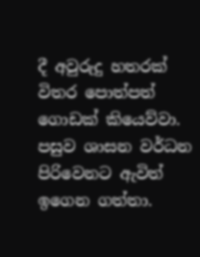දී අවුරුදු හතරක් විතර පොත්පත් ගොඩක් කියෙව්වා. පසුව ශාසන වර්ධන පිරිවෙනට ඇවිත් ඉගෙන ගත්තා.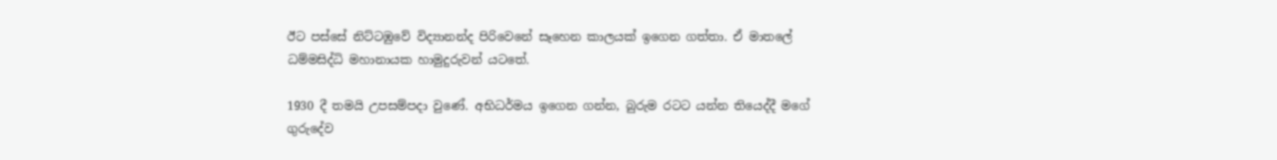ඊට පස්සේ නිට්ටඹුවේ විද්‍යානන්ද පිරිවෙනේ සෑහෙන කාලයක් ඉගෙන ගත්තා. ඒ මාතලේ ධම්මසිද්ධි මහානායක හාමුදුරුවන් යටතේ.

1930 දී තමයි උපසම්පදා වුණේ. අභිධර්මය ඉගෙන ගන්න, බුරුම රටට යන්න තියෙද්දී මගේ ගුරුදේව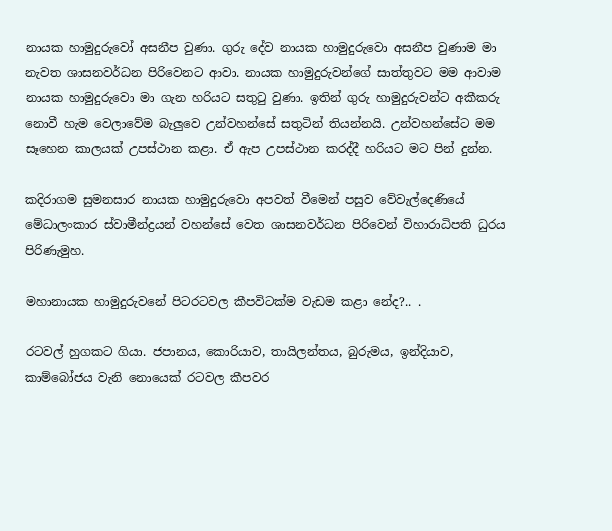නායක හාමුදුරුවෝ අසනීප වුණා. ගුරු දේව නායක හාමුදුරුවො අසනීප වුණාම මා නැවත ශාසනවර්ධන පිරිවෙනට ආවා. නායක හාමුදුරුවන්ගේ සාත්තුවට මම ආවාම නායක හාමුදුරුවො මා ගැන හරියට සතුටු වුණා. ඉතින් ගුරු හාමුදුරුවන්ට අකීකරු නොවී හැම වෙලාවේම බැලුවෙ උන්වහන්සේ සතුටින් තියන්නයි. උන්වහන්සේට මම සෑහෙන කාලයක් උපස්ථාන කළා. ඒ ඇප උපස්ථාන කරද්දී හරියට මට පින් දුන්න.

කදිරාගම සුමනසාර නායක හාමුදුරුවො අපවත් වීමෙන් පසුව වේවැල්දෙණියේ මේධාලංකාර ස්වාමීන්ද්‍රයන් වහන්සේ වෙත ශාසනවර්ධන පිරිවෙන් විහාරාධිපති ධුරය පිරිණැමුහ.

මහානායක හාමුදුරුවනේ පිටරටවල කීපවිටක්ම වැඩම කළා නේද?.. .

රටවල් හුගකට ගියා. ජපානය, කොරියාව, තායිලන්තය, බුරුමය, ඉන්දියාව, කාම්බෝජය වැනි නොයෙක් රටවල කීපවර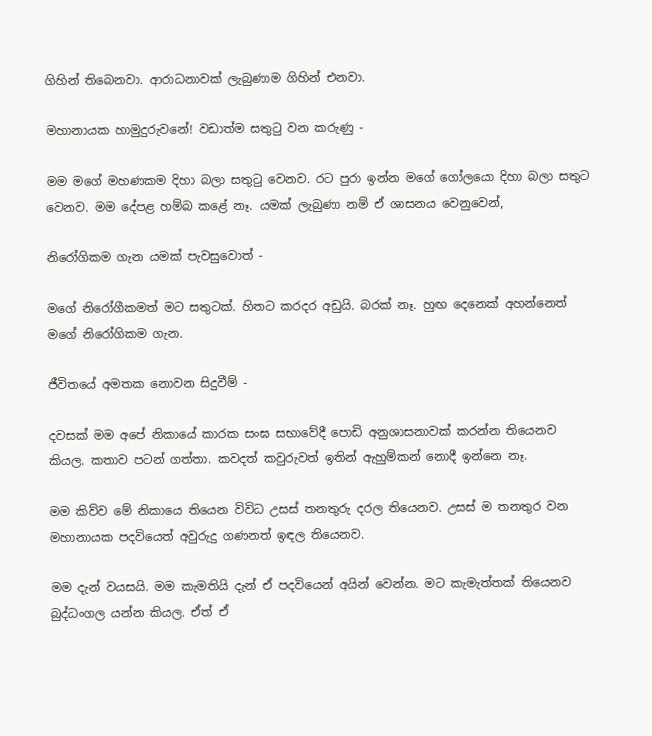ගිහින් තිබෙනවා. ආරාධනාවක් ලැබුණාම ගිහින් එනවා.

මහානායක හාමුදුරුවනේ! වඩාත්ම සතුටු වන කරුණු -

මම මගේ මහණකම දිහා බලා සතුටු වෙනව. රට පුරා ඉන්න මගේ ගෝලයො දිහා බලා සතුට වෙනව. මම දේපළ හම්බ කළේ නෑ. යමක් ලැබුණා නම් ඒ ශාසනය වෙනුවෙන්,

නිරෝගිකම ගැන යමක් පැවසුවොත් -

මගේ නිරෝගීකමත් මට සතුටක්. හිතට කරදර අඩුයි. බරක් නෑ. හුඟ දෙනෙක් අහන්නෙත් මගේ නිරෝගිකම ගැන.

ජීවිතයේ අමතක නොවන සිදුවීම් -

දවසක් මම අපේ නිකායේ කාරක සංඝ සභාවේදී පොඩි අනුශාසනාවක් කරන්න තියෙනව කියල. කතාව පටන් ගත්තා. කවදත් කවුරුවත් ඉතින් ඇහුම්කන් නොදී ඉන්නෙ නෑ.

මම කිව්ව මේ නිකායෙ තියෙන විවිධ උසස් තනතුරු දරල තියෙනව. උසස් ම තනතුර වන මහානායක පදවියෙත් අවුරුදු ගණනත් ඉඳල තියෙනව.

මම දැන් වයසයි. මම කැමතියි දැන් ඒ පදවියෙන් අයින් වෙන්න. මට කැමැත්තක් තියෙනව බුද්ධංගල යන්න කියල. ඒත් ඒ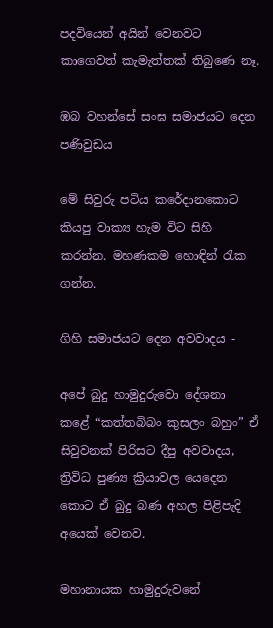පදවියෙන් අයින් වෙනවට කාගෙවත් කැමැත්තක් තිබුණෙ නෑ.

ඹබ වහන්සේ සංඝ සමාජයට දෙන පණිවුඩය

මේ සිවුරු පටිය කරේදානකොට කියපු වාක්‍ය හැම විට සිහි කරන්න. මහණකම හොඳින් රැක ගන්න.

ගිහි සමාජයට දෙන අවවාදය -

අපේ බුදු හාමුදුරුවො දේශනා කළේ “කත්තබිබං කුසලං බහුං” ඒ සිවුවනක් පිරිසට දීපු අවවාදය, ත්‍රිවිධ පුණ්‍ය ක්‍රියාවල යෙදෙන කොට ඒ බුදු බණ අහල පිළිපැදි අයෙක් වෙනව.

මහානායක හාමුදුරුවනේ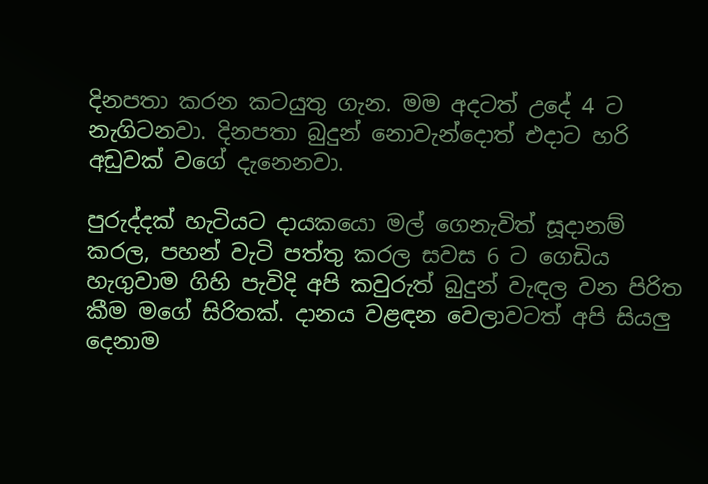දිනපතා කරන කටයුතු ගැන. මම අදටත් උදේ 4 ට නැගිටනවා. දිනපතා බුදුන් නොවැන්දොත් එදාට හරි අඩුවක් වගේ දැනෙනවා.

පුරුද්දක් හැටියට දායකයො මල් ගෙනැවිත් සූදානම් කරල, පහන් වැටි පත්තු කරල සවස 6 ට ගෙඩිය හැගුවාම ගිහි පැවිදි අපි කවුරුත් බුදුන් වැඳල වන පිරිත කීම මගේ සිරිතක්. දානය වළඳන වෙලාවටත් අපි සියලු දෙනාම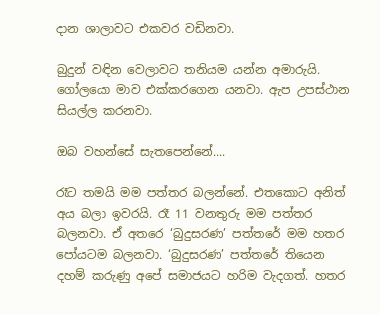දාන ශාලාවට එකවර වඩිනවා.

බුදුන් වඳින වෙලාවට තනියම යන්න අමාරුයි. ගෝලයො මාව එක්කරගෙන යනවා. ඇප උපස්ථාන සියල්ල කරනවා.

ඔබ වහන්සේ සැතපෙන්නේ....

රෑට තමයි මම පත්තර බලන්නේ. එතකොට අනිත් අය බලා ඉවරයි. රෑ 11 වනතුරු මම පත්තර බලනවා. ඒ අතරෙ ‘බුදුසරණ’ පත්තරේ මම හතර පෝයටම බලනවා. ‘බුදුසරණ’ පත්තරේ තියෙන දහම් කරුණු අපේ සමාජයට හරිම වැදගත්. හතර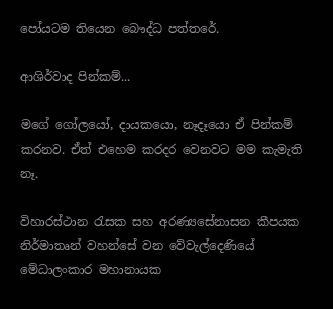පෝයටම තියෙන බෞද්ධ පත්තරේ.

ආශිර්වාද පින්කම්...

මගේ ගෝලයෝ, දායකයො, නෑදෑයො ඒ පින්කම් කරනව. ඒත් එහෙම කරදර වෙනවට මම කැමැති නෑ.

විහාරස්ථාන රැසක සහ අරණ්‍යසේනාසන කීපයක නිර්මාතෘන් වහන්සේ වන වේවැල්දෙණියේ මේධාලංකාර මහානායක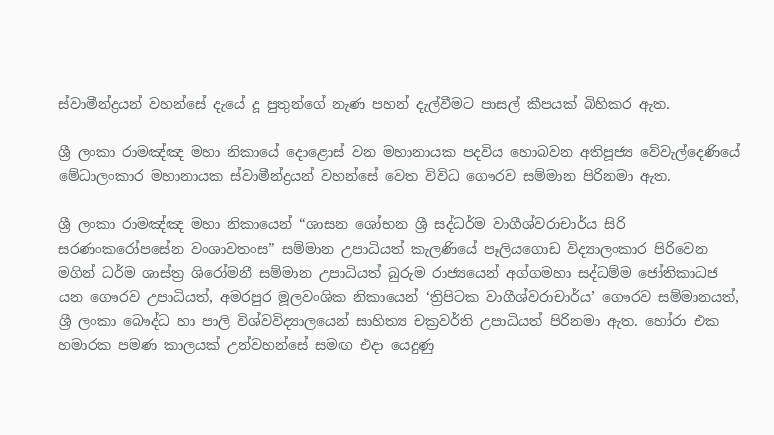ස්වාමීන්ද්‍රයන් වහන්සේ දැයේ දූ පුතුන්ගේ නැණ පහන් දැල්වීමට පාසල් කීපයක් බිහිකර ඇත.

ශ්‍රී ලංකා රාමඤ්ඤ මහා නිකායේ දොළොස් වන මහානායක පදවිය හොබවන අතිපූජ්‍ය වේවැල්දෙණියේ මේධාලංකාර මහානායක ස්වාමීන්ද්‍රයන් වහන්සේ වෙත විවිධ ගෞරව සම්මාන පිරිනමා ඇත.

ශ්‍රී ලංකා රාමඤ්ඤ මහා නිකායෙන් “ශාසන ශෝභන ශ්‍රී සද්ධර්ම වාගීශ්වරාචාර්ය සිරි සරණංකරෝපසේන වංශාවතංස” සම්මාන උපාධියත් කැලණියේ පෑලියගොඩ විද්‍යාලංකාර පිරිවෙන මගින් ධර්ම ශාස්ත්‍ර ශිරෝමනී සම්මාන උපාධියත් බුරුම රාජ්‍යයෙන් අග්ගමහා සද්ධම්ම ජෝතිකාධජ යන ගෞරව උපාධියත්, අමරපුර මූලවංශික නිකායෙන් ‘ත්‍රිපිටක වාගීශ්වරාචාර්ය’ ගෞරව සම්මානයත්, ශ්‍රී ලංකා බෞද්ධ හා පාලි විශ්වවිද්‍යාලයෙන් සාහිත්‍ය චක්‍රවර්ති උපාධියත් පිරිනමා ඇත. හෝරා එක හමාරක පමණ කාලයක් උන්වහන්සේ සමඟ එදා යෙදුණු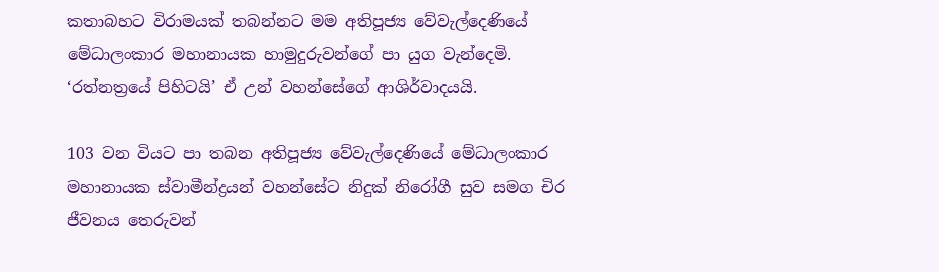කතාබහට විරාමයක් තබන්නට මම අතිපූජ්‍ය වේවැල්දෙණියේ මේධාලංකාර මහානායක හාමුදුරුවන්ගේ පා යුග වැන්දෙමි. ‘රත්නත්‍රයේ පිහිටයි’ ඒ උන් වහන්සේගේ ආශිර්වාදයයි.

103 වන වියට පා තබන අතිපූජ්‍ය වේවැල්දෙණියේ මේධාලංකාර මහානායක ස්වාමීන්ද්‍රයන් වහන්සේට නිදුක් නිරෝගී සුව සමග චිර ජීවනය තෙරුවන්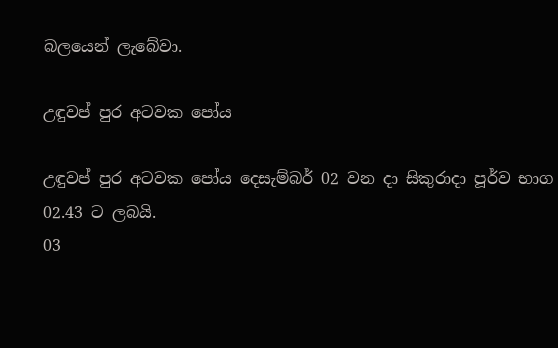බලයෙන් ලැබේවා.

උඳුවප් පුර අටවක පෝය

උඳුවප් පුර අටවක පෝය දෙසැම්බර් 02 වන දා සිකුරාදා පූර්ව භාග 02.43 ට ලබයි.
03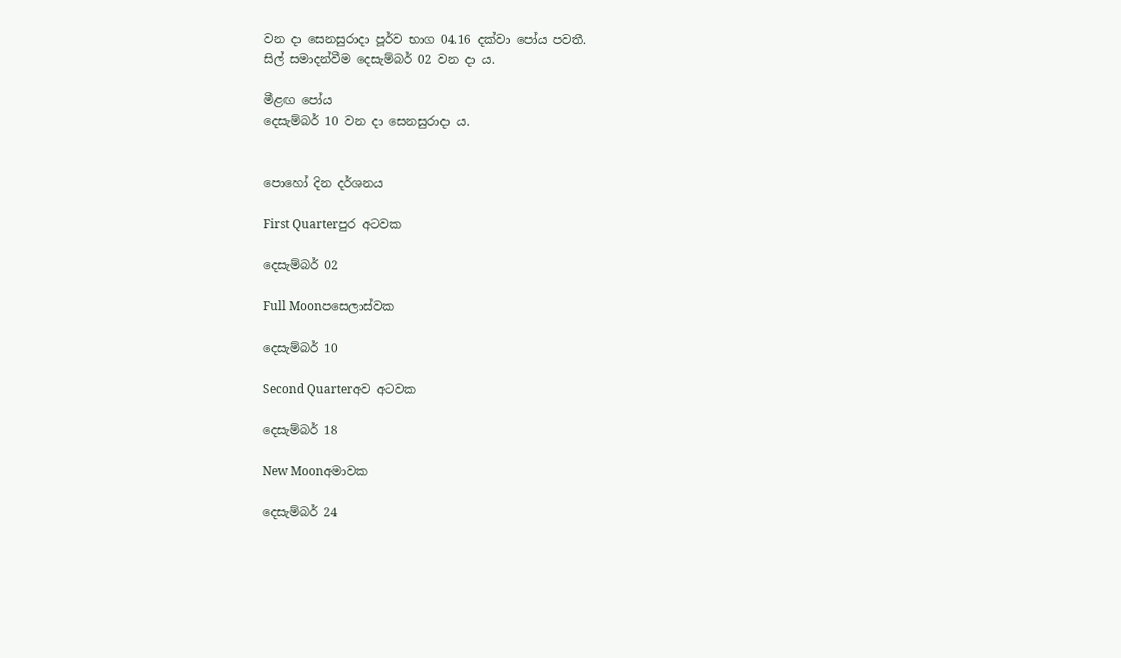වන දා සෙනසුරාදා පූර්ව භාග 04.16 දක්වා පෝය පවතී.
සිල් සමාදන්වීම දෙසැම්බර් 02 වන දා ය.

මීළඟ පෝය
දෙසැම්බර් 10 වන දා සෙනසුරාදා ය.


පොහෝ දින දර්ශනය

First Quarterපුර අටවක

දෙසැම්බර් 02

Full Moonපසෙලාස්වක

දෙසැම්බර් 10

Second Quarterඅව අටවක

දෙසැම්බර් 18

New Moonඅමාවක

දෙසැම්බර් 24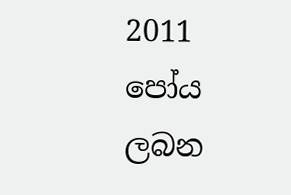2011 පෝය ලබන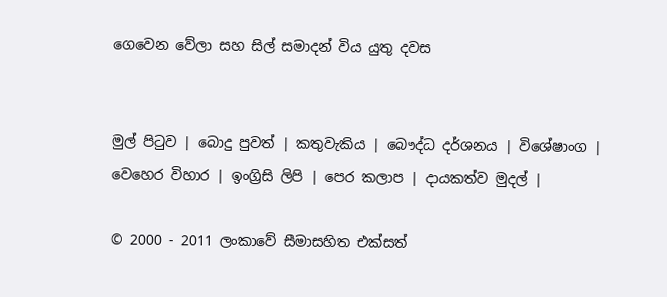ගෙවෙන වේලා සහ සිල් සමාදන් විය යුතු දවස


මුල් පිටුව | බොදු පුවත් | කතුවැකිය | බෞද්ධ දර්ශනය | විශේෂාංග | වෙහෙර විහාර | ඉංග්‍රිසි ලිපි | පෙර කලාප | දායකත්ව මුදල් |

© 2000 - 2011 ලංකාවේ සීමාසහිත එක්සත්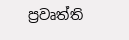ප්‍රවෘත්ති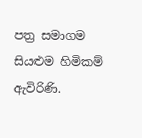පත්‍ර සමාගම
සියළුම හිමිකම් ඇවිරිණි.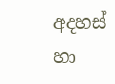අදහස් හා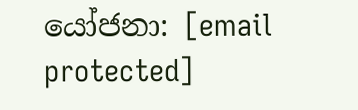යෝජනා: [email protected]